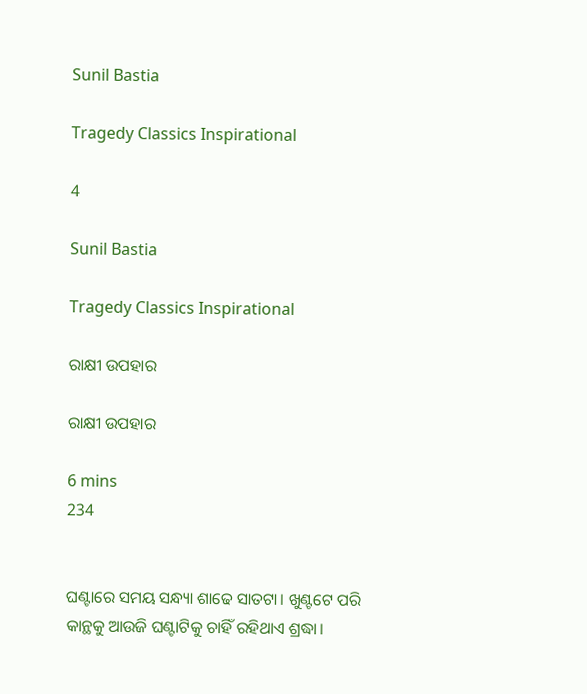Sunil Bastia

Tragedy Classics Inspirational

4

Sunil Bastia

Tragedy Classics Inspirational

ରାକ୍ଷୀ ଉପହାର

ରାକ୍ଷୀ ଉପହାର

6 mins
234


ଘଣ୍ଟାରେ ସମୟ ସନ୍ଧ୍ୟା ଶାଢେ ସାତଟା। ଖୁଣ୍ଟଟେ ପରି କାନ୍ଥକୁ ଆଉଜି ଘଣ୍ଟାଟିକୁ ଚାହିଁ ରହିଥାଏ ଶ୍ରଦ୍ଧା।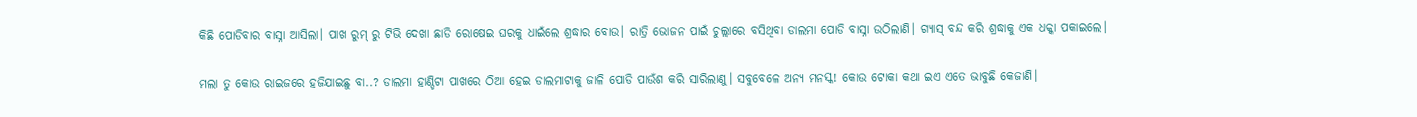କିଛି ପୋଡିବାର ବାସ୍ନା ଆସିଲା। ପାଖ ରୁମ୍ ରୁ ଟିଭି ଦେଖା ଛାଡି ରୋଷେଇ ଘରକୁ ଧାଇଁଲେ ଶ୍ରଦ୍ଧାର ବୋଉ। ରାତ୍ରି ଭୋଜନ ପାଇଁ ଚୁଲ୍ଲାରେ ବସିଥିବା ଡାଲମା ପୋଡି ବାସ୍ନା ଉଠିଲାଣି। ଗ୍ୟାସ୍ ବନ୍ଦ କରି ଶ୍ରଦ୍ଧାକୁ ଏକ ଧକ୍କା ପକାଇଲେ।

ମଲା ତୁ କୋଉ ରାଇଜରେ ହଜିଯାଇଛୁ ବା..? ଡାଲମା ହାଣ୍ଡିଟା ପାଖରେ ଠିଆ ହେଇ ଡାଲମାଟାକୁ ଜାଳି ପୋଡି ପାଉଁଶ କରି ସାରିଲାଣୁ। ସବୁବେଳେ ଅନ୍ୟ ମନସ୍କ! କୋଉ ଟୋକା କଥା ଇଏ ଏତେ ଭାବୁଛି କେଜାଣି।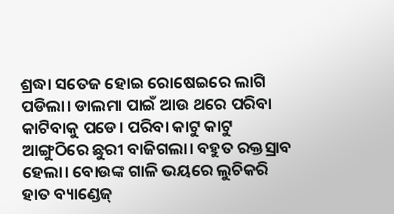ଶ୍ରଦ୍ଧା ସତେଜ ହୋଇ ରୋଷେଇରେ ଲାଗି ପଡିଲା। ଡାଲମା ପାଇଁ ଆଉ ଥରେ ପରିବା କାଟିବାକୁ ପଡେ। ପରିବା କାଟୁ କାଟୁ ଆଙ୍ଗୁଠିରେ ଛୁରୀ ବାଜିଗଲା। ବହୁତ ରକ୍ତସ୍ରାବ ହେଲା। ବୋଉଙ୍କ ଗାଳି ଭୟରେ ଲୁଚିକରି ହାତ ବ୍ୟାଣ୍ଡେଜ୍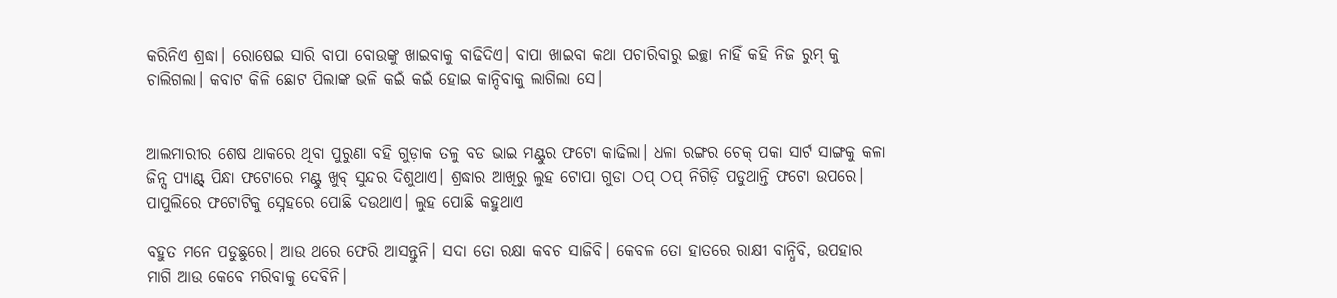କରିନିଏ ଶ୍ରଦ୍ଧା। ରୋଷେଇ ସାରି ବାପା ବୋଉଙ୍କୁ ଖାଇବାକୁ ବାଢିଦିଏ। ବାପା ଖାଇବା କଥା ପଚାରିବାରୁ ଇଚ୍ଛା ନାହିଁ କହି ନିଜ ରୁମ୍ କୁ ଚାଲିଗଲା। କବାଟ କିଳି ଛୋଟ ପିଲାଙ୍କ ଭଳି କଇଁ କଇଁ ହୋଇ କାନ୍ଦିବାକୁ ଲାଗିଲା ସେ।


ଆଲମାରୀର ଶେଷ ଥାକରେ ଥିବା ପୁରୁଣା ବହି ଗୁଡ଼ାକ ତଳୁ ବଡ ଭାଇ ମଣ୍ଟୁର ଫଟୋ କାଢିଲା। ଧଳା ରଙ୍ଗର ଚେକ୍ ପକା ସାର୍ଟ ସାଙ୍ଗକୁ କଳା ଜିନ୍ସ ପ୍ୟାଣ୍ଟ୍ ପିନ୍ଧା ଫଟୋରେ ମଣ୍ଟୁ ଖୁବ୍ ସୁନ୍ଦର ଦିଶୁଥାଏ। ଶ୍ରଦ୍ଧାର ଆଖିରୁ ଲୁହ ଟୋପା ଗୁଡା ଠପ୍ ଠପ୍ ନିଗିଡ଼ି ପଡୁଥାନ୍ତି ଫଟୋ ଉପରେ। ପାପୁଲିରେ ଫଟୋଟିକୁ ସ୍ନେହରେ ପୋଛି ଦଉଥାଏ। ଲୁହ ପୋଛି କହୁଥାଏ

ବହୁତ ମନେ ପଡୁଛୁରେ। ଆଉ ଥରେ ଫେରି ଆସନ୍ତୁନି। ସଦା ତୋ ରକ୍ଷା କବଚ ସାଜିବି। କେବଳ ତୋ ହାତରେ ରାକ୍ଷୀ ବାନ୍ଧିବି, ଉପହାର ମାଗି ଆଉ କେବେ ମରିବାକୁ ଦେବିନି।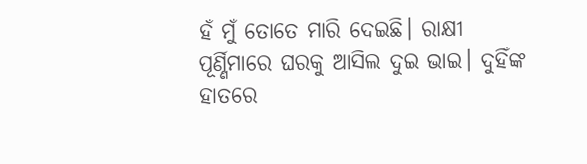ହଁ ମୁଁ ତୋତେ ମାରି ଦେଇଛି। ରାକ୍ଷୀ ପୂର୍ଣ୍ଣିମାରେ ଘରକୁ ଆସିଲ ଦୁଇ ଭାଇ। ଦୁହିଁଙ୍କ ହାତରେ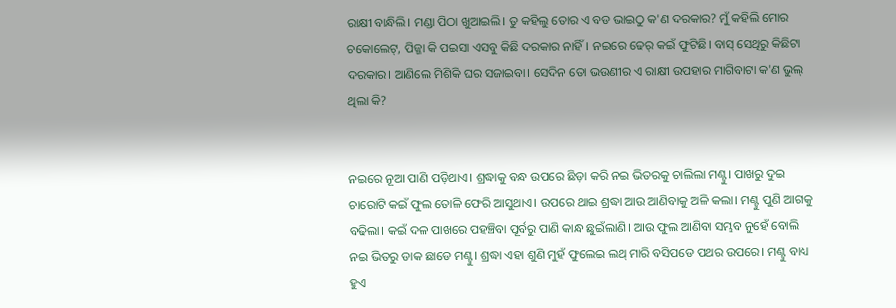ରାକ୍ଷୀ ବାନ୍ଧିଲି। ମଣ୍ଡା ପିଠା ଖୁଆଇଲି। ତୁ କହିଲୁ ତୋର ଏ ବଡ ଭାଇଠୁ କ'ଣ ଦରକାର? ମୁଁ କହିଲି ମୋର ଚକୋଲେଟ୍, ପିଜ୍ଜା କି ପଇସା ଏସବୁ କିଛି ଦରକାର ନାହିଁ। ନଇରେ ଢେର୍ କଇଁ ଫୁଟିଛି। ବାସ୍ ସେଥିରୁ କିଛିଟା ଦରକାର। ଆଣିଲେ ମିଶିକି ଘର ସଜାଇବା। ସେଦିନ ତୋ ଭଉଣୀର ଏ ରାକ୍ଷୀ ଉପହାର ମାଗିବାଟା କ'ଣ ଭୁଲ୍ ଥିଲା କି?


ନଇରେ ନୂଆ ପାଣି ପଡ଼ିଥାଏ। ଶ୍ରଦ୍ଧାକୁ ବନ୍ଧ ଉପରେ ଛିଡ଼ା କରି ନଇ ଭିତରକୁ ଚାଲିଲା ମଣ୍ଟୁ। ପାଖରୁ ଦୁଇ ଚାରୋଟି କଇଁ ଫୁଲ ତୋଳି ଫେରି ଆସୁଥାଏ। ଉପରେ ଥାଇ ଶ୍ରଦ୍ଧା ଆଉ ଆଣିବାକୁ ଅଳି କଲା। ମଣ୍ଟୁ ପୁଣି ଆଗକୁ ବଢିଲା। କଇଁ ଦଳ ପାଖରେ ପହଞ୍ଚିବା ପୂର୍ବରୁ ପାଣି କାନ୍ଧ ଛୁଇଁଲାଣି। ଆଉ ଫୁଲ ଆଣିବା ସମ୍ଭବ ନୁହେଁ ବୋଲି ନଇ ଭିତରୁ ଡାକ ଛାଡେ ମଣ୍ଟୁ। ଶ୍ରଦ୍ଧା ଏହା ଶୁଣି ମୁହଁ ଫୁଲେଇ ଲଥ୍ ମାରି ବସିପଡେ ପଥର ଉପରେ। ମଣ୍ଟୁ ବାଧ୍ୟ ହୁଏ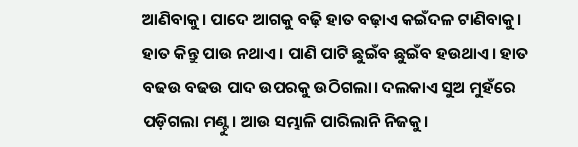ଆଣିବାକୁ। ପାଦେ ଆଗକୁ ବଢ଼ି ହାତ ବଢ଼ାଏ କଇଁଦଳ ଟାଣିବାକୁ। ହାତ କିନ୍ତୁ ପାଉ ନଥାଏ। ପାଣି ପାଟି ଛୁଇଁବ ଛୁଇଁବ ହଉଥାଏ। ହାତ ବଢଉ ବଢଉ ପାଦ ଉପରକୁ ଉଠିଗଲା। ଦଲକାଏ ସୁଅ ମୁହଁରେ ପଡ଼ିଗଲା ମଣ୍ଟୁ। ଆଉ ସମ୍ଭାଳି ପାରିଲାନି ନିଜକୁ।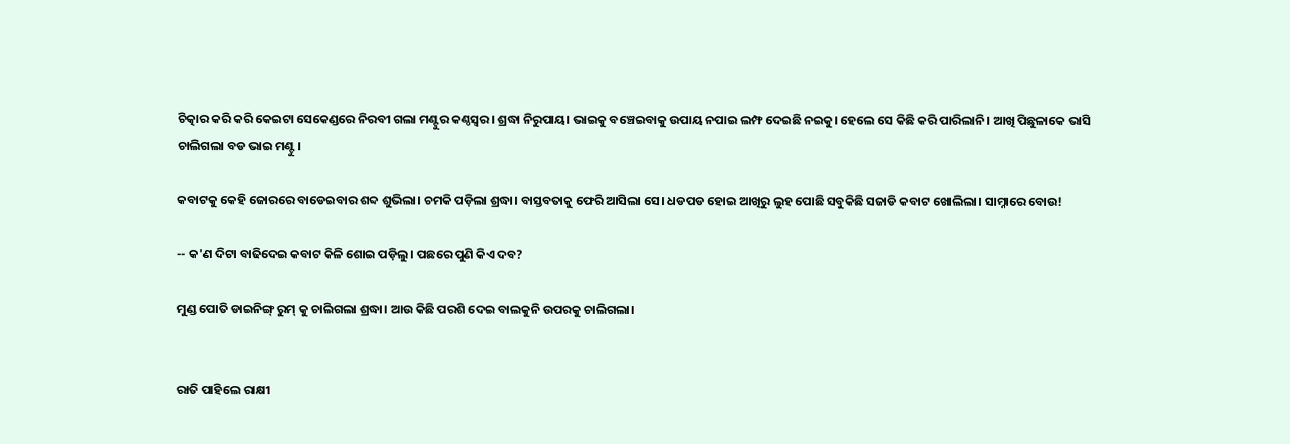ଚିତ୍କାର କରି କରି କେଇଟା ସେକେଣ୍ଡରେ ନିରବୀ ଗଲା ମଣ୍ଟୁର କଣ୍ଠସ୍ୱର। ଶ୍ରଦ୍ଧା ନିରୁପାୟ। ଭାଇକୁ ବଞ୍ଚେଇବାକୁ ଉପାୟ ନପାଇ ଲମ୍ଫ ଦେଇଛି ନଇକୁ। ହେଲେ ସେ କିଛି କରି ପାରିଲାନି। ଆଖି ପିଛୁଳାକେ ଭାସି ଚାଲିଗଲା ବଡ ଭାଇ ମଣ୍ଟୁ।

କବାଟକୁ କେହି ଜୋରରେ ବାଡେଇବାର ଶବ୍ଦ ଶୁଭିଲା। ଚମକି ପଡ଼ିଲା ଶ୍ରଦ୍ଧା। ବାସ୍ତବତାକୁ ଫେରି ଆସିଲା ସେ। ଧଡପଡ ହୋଇ ଆଖିରୁ ଲୁହ ପୋଛି ସବୁକିଛି ସଜାଡି କବାଟ ଖୋଲିଲା। ସାମ୍ନାରେ ବୋଉ!

-- କ'ଣ ଦିଟା ବାଢିଦେଇ କବାଟ କିଳି ଶୋଇ ପଡ଼ିଲୁ। ପଛରେ ପୁଣି କିଏ ଦବ?

ମୁଣ୍ଡ ପୋତି ଡାଇନିଙ୍ଗ୍ ରୁମ୍ କୁ ଚାଲିଗଲା ଶ୍ରଦ୍ଧା। ଆଉ କିଛି ପରଶି ଦେଇ ବାଲକୁନି ଉପରକୁ ଚାଲିଗଲା।


ରାତି ପାହିଲେ ରାକ୍ଷୀ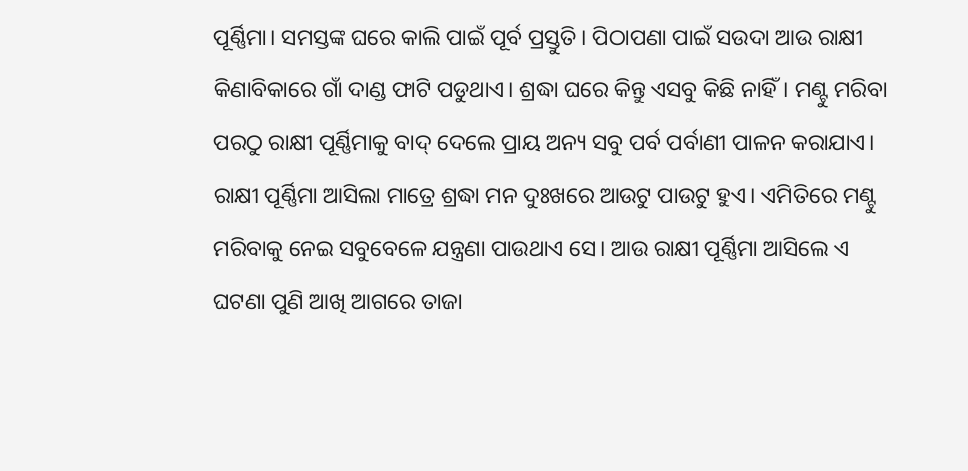ପୂର୍ଣ୍ଣିମା। ସମସ୍ତଙ୍କ ଘରେ କାଲି ପାଇଁ ପୂର୍ବ ପ୍ରସ୍ତୁତି। ପିଠାପଣା ପାଇଁ ସଉଦା ଆଉ ରାକ୍ଷୀ କିଣାବିକାରେ ଗାଁ ଦାଣ୍ଡ ଫାଟି ପଡୁଥାଏ। ଶ୍ରଦ୍ଧା ଘରେ କିନ୍ତୁ ଏସବୁ କିଛି ନାହିଁ। ମଣ୍ଟୁ ମରିବା ପରଠୁ ରାକ୍ଷୀ ପୂର୍ଣ୍ଣିମାକୁ ବାଦ୍ ଦେଲେ ପ୍ରାୟ ଅନ୍ୟ ସବୁ ପର୍ବ ପର୍ବାଣୀ ପାଳନ କରାଯାଏ। ରାକ୍ଷୀ ପୂର୍ଣ୍ଣିମା ଆସିଲା ମାତ୍ରେ ଶ୍ରଦ୍ଧା ମନ ଦୁଃଖରେ ଆଉଟୁ ପାଉଟୁ ହୁଏ। ଏମିତିରେ ମଣ୍ଟୁ ମରିବାକୁ ନେଇ ସବୁବେଳେ ଯନ୍ତ୍ରଣା ପାଉଥାଏ ସେ। ଆଉ ରାକ୍ଷୀ ପୂର୍ଣ୍ଣିମା ଆସିଲେ ଏ ଘଟଣା ପୁଣି ଆଖି ଆଗରେ ତାଜା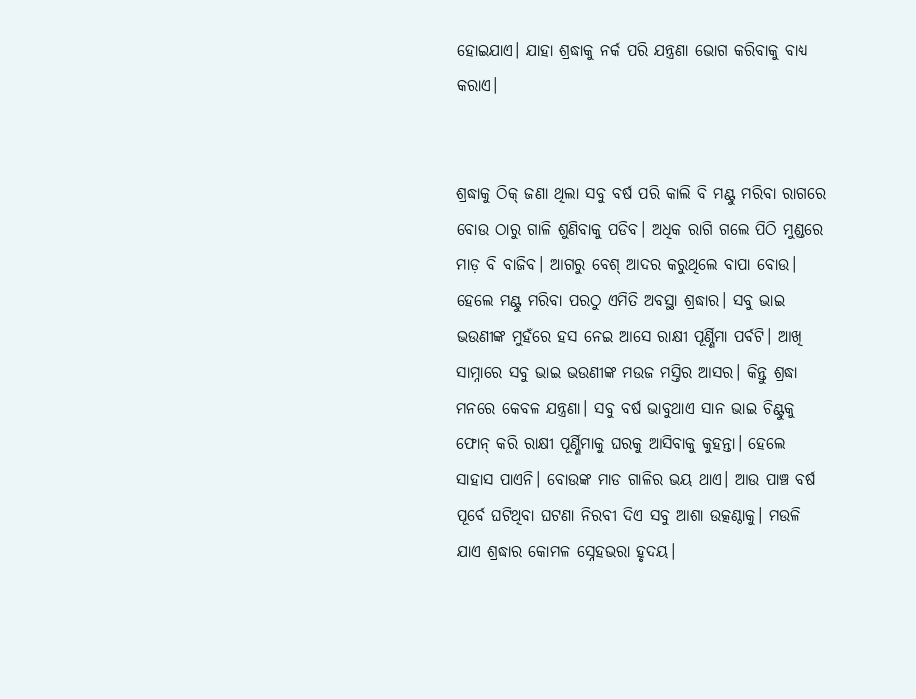ହୋଇଯାଏ। ଯାହା ଶ୍ରଦ୍ଧାକୁ ନର୍କ ପରି ଯନ୍ତ୍ରଣା ଭୋଗ କରିବାକୁ ବାଧ୍ୟ କରାଏ।


ଶ୍ରଦ୍ଧାକୁ ଠିକ୍ ଜଣା ଥିଲା ସବୁ ବର୍ଷ ପରି କାଲି ବି ମଣ୍ଟୁ ମରିବା ରାଗରେ ବୋଉ ଠାରୁ ଗାଳି ଶୁଣିବାକୁ ପଡିବ। ଅଧିକ ରାଗି ଗଲେ ପିଠି ମୁଣ୍ଡରେ ମାଡ଼ ବି ବାଜିବ। ଆଗରୁ ବେଶ୍ ଆଦର କରୁଥିଲେ ବାପା ବୋଉ। ହେଲେ ମଣ୍ଟୁ ମରିବା ପରଠୁ ଏମିତି ଅବସ୍ଥା ଶ୍ରଦ୍ଧାର। ସବୁ ଭାଇ ଭଉଣୀଙ୍କ ମୁହଁରେ ହସ ନେଇ ଆସେ ରାକ୍ଷୀ ପୂର୍ଣ୍ଣିମା ପର୍ବଟି। ଆଖି ସାମ୍ନାରେ ସବୁ ଭାଇ ଭଉଣୀଙ୍କ ମଉଜ ମସ୍ତିର ଆସର। କିନ୍ତୁ ଶ୍ରଦ୍ଧା ମନରେ କେବଳ ଯନ୍ତ୍ରଣା। ସବୁ ବର୍ଷ ଭାବୁଥାଏ ସାନ ଭାଇ ଚିଣ୍ଟୁକୁ ଫୋନ୍ କରି ରାକ୍ଷୀ ପୂର୍ଣ୍ଣିମାକୁ ଘରକୁ ଆସିବାକୁ କୁହନ୍ତା। ହେଲେ ସାହାସ ପାଏନି। ବୋଉଙ୍କ ମାଡ ଗାଳିର ଭୟ ଥାଏ। ଆଉ ପାଞ୍ଚ ବର୍ଷ ପୂର୍ବେ ଘଟିଥିବା ଘଟଣା ନିରବୀ ଦିଏ ସବୁ ଆଶା ଉତ୍କଣ୍ଠାକୁ। ମଉଳି ଯାଏ ଶ୍ରଦ୍ଧାର କୋମଳ ସ୍ନେହଭରା ହୃଦୟ।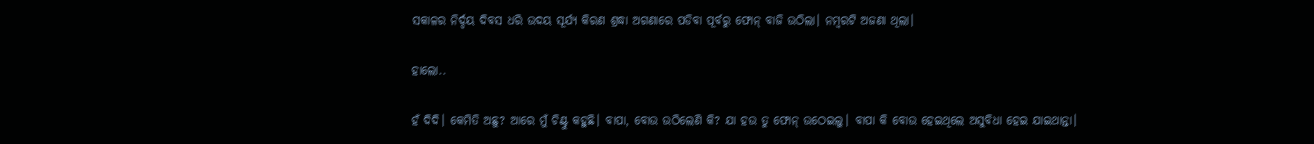ସକାଳର ନିର୍ଦ୍ଦୟ ଦିବସ ଧରି ଉଦୟ ସୂର୍ଯ୍ୟ କିରଣ ଶ୍ରଦ୍ଧା ଅଗଣାରେ ପଡିବା ପୂର୍ବରୁ ଫୋନ୍ ବାଜି ଉଠିଲା। ନମ୍ବରଟି ଅଜଣା ଥିଲା।

ହାଲୋ..

ହଁ ଦିଦି। କେମିତି ଅଛୁ? ଆରେ ମୁଁ ଚିଣ୍ଟୁ କହୁଛି। ବାପା, ବୋଉ ଉଠିଲେଣି କି? ଯା ହଉ ତୁ ଫୋନ୍ ଉଠେଇଲୁ। ବାପା କି ବୋଉ ହେଇଥିଲେ ଅସୁବିଧା ହେଇ ଯାଇଥାନ୍ତା।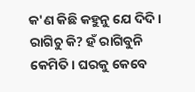କ'ଣ କିଛି କହୁନୁ ଯେ ଦିଦି। ରାଗିଚୁ କି? ହଁ ରାଗିବୁନି କେମିତି। ଘରକୁ କେବେ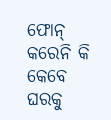ଫୋନ୍ କରେନି କି କେବେ ଘରକୁ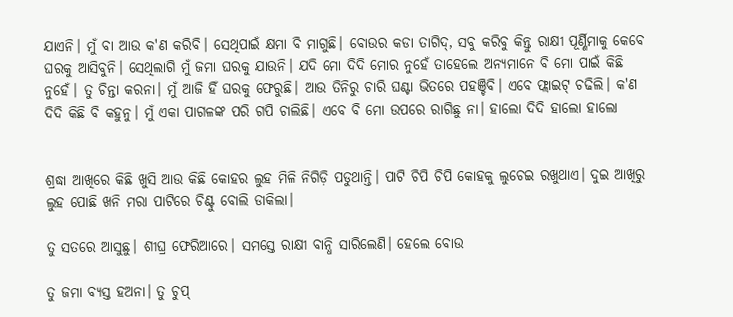ଯାଏନି। ମୁଁ ବା ଆଉ କ'ଣ କରିବି। ସେଥିପାଇଁ କ୍ଷମା ବି ମାଗୁଛି। ବୋଉର କଡା ତାଗିଦ୍, ସବୁ କରିବୁ କିନ୍ତୁ ରାକ୍ଷୀ ପୂର୍ଣ୍ଣିମାକୁ କେବେ ଘରକୁ ଆସିବୁନି। ସେଥିଲାଗି ମୁଁ ଜମା ଘରକୁ ଯାଉନି। ଯଦି ମୋ ଦିଦି ମୋର ନୁହେଁ ତାହେଲେ ଅନ୍ୟମାନେ ବି ମୋ ପାଇଁ କିଛି ନୁହେଁ। ତୁ ଚିନ୍ତା କରନା। ମୁଁ ଆଜି ହିଁ ଘରକୁ ଫେରୁଛି। ଆଉ ତିନିରୁ ଚାରି ଘଣ୍ଟା ଭିତରେ ପହଞ୍ଚିବି। ଏବେ ଫ୍ଲାଇଟ୍ ଚଢିଲି। କ'ଣ ଦିଦି କିଛି ବି କହୁନୁ। ମୁଁ ଏକା ପାଗଳଙ୍କ ପରି ଗପି ଚାଲିଛି। ଏବେ ବି ମୋ ଉପରେ ରାଗିଛୁ ନା। ହାଲୋ ଦିଦି ହାଲୋ ହାଲୋ


ଶ୍ରଦ୍ଧା ଆଖିରେ କିଛି ଖୁସି ଆଉ କିଛି କୋହର ଲୁହ ମିଳି ନିଗିଡ଼ି ପଡୁଥାନ୍ତି। ପାଟି ଚିପି ଚିପି କୋହକୁ ଲୁଚେଇ ରଖୁଥାଏ। ଦୁଇ ଆଖିରୁ ଲୁହ ପୋଛି ଖନି ମରା ପାଟିରେ ଚିଣ୍ଟୁ ବୋଲି ଡାକିଲା।

ତୁ ସତରେ ଆସୁଛୁ। ଶୀଘ୍ର ଫେରିଆରେ। ସମସ୍ତେ ରାକ୍ଷୀ ବାନ୍ଧି ସାରିଲେଣି। ହେଲେ ବୋଉ

ତୁ ଜମା ବ୍ୟସ୍ତ ହଅନା। ତୁ ଚୁପ୍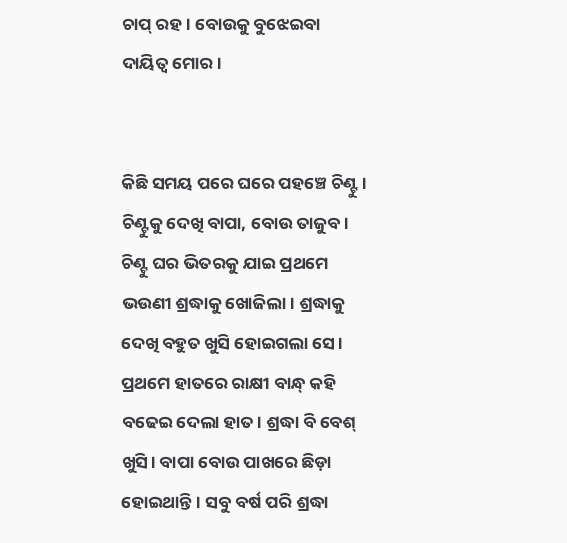ଚାପ୍ ରହ। ବୋଉକୁ ବୁଝେଇବା ଦାୟିତ୍ଵ ମୋର।


କିଛି ସମୟ ପରେ ଘରେ ପହଞ୍ଚେ ଚିଣ୍ଟୁ। ଚିଣ୍ଟୁକୁ ଦେଖି ବାପା, ବୋଉ ତାଜୁବ। ଚିଣ୍ଟୁ ଘର ଭିତରକୁ ଯାଇ ପ୍ରଥମେ ଭଉଣୀ ଶ୍ରଦ୍ଧାକୁ ଖୋଜିଲା। ଶ୍ରଦ୍ଧାକୁ ଦେଖି ବହୁତ ଖୁସି ହୋଇଗଲା ସେ। ପ୍ରଥମେ ହାତରେ ରାକ୍ଷୀ ବାନ୍ଧ୍ କହି ବଢେଇ ଦେଲା ହାତ। ଶ୍ରଦ୍ଧା ବି ବେଶ୍ ଖୁସି। ବାପା ବୋଉ ପାଖରେ ଛିଡ଼ା ହୋଇଥାନ୍ତି। ସବୁ ବର୍ଷ ପରି ଶ୍ରଦ୍ଧା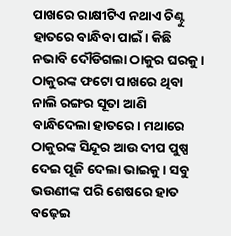ପାଖରେ ରାକ୍ଷୀଟିଏ ନଥାଏ ଚିଣ୍ଟୁ ହାତରେ ବାନ୍ଧିବା ପାଇଁ। କିଛି ନଭାବି ଦୌଡିଗଲା ଠାକୁର ଘରକୁ। ଠାକୁରଙ୍କ ଫଟୋ ପାଖରେ ଥିବା ନାଲି ରଙ୍ଗର ସୂତା ଆଣି ବାନ୍ଧିଦେଲା ହାତରେ। ମଥାରେ ଠାକୁରଙ୍କ ସିନ୍ଦୂର ଆଉ ଦୀପ ପୁଷ୍ପ ଦେଇ ପୂଜି ଦେଲା ଭାଇକୁ। ସବୁ ଭଉଣୀଙ୍କ ପରି ଶେଷରେ ହାତ ବଢ଼େଇ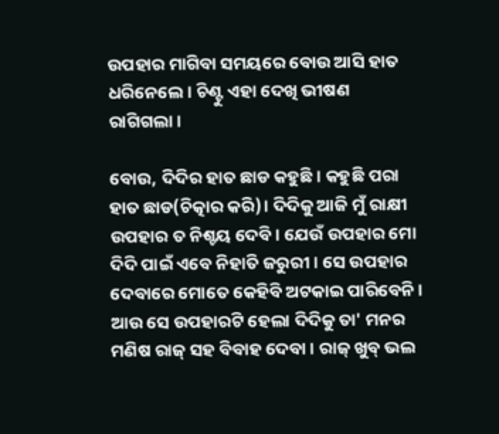ଉପହାର ମାଗିବା ସମୟରେ ବୋଉ ଆସି ହାତ ଧରିନେଲେ। ଚିଣ୍ଟୁ ଏହା ଦେଖି ଭୀଷଣ ରାଗିଗଲା।

ବୋଉ, ଦିଦିର ହାତ ଛାଡ କହୁଛି। କହୁଛି ପରା ହାତ ଛାଡ(ଚିତ୍କାର କରି)। ଦିଦିକୁ ଆଜି ମୁଁ ରାକ୍ଷୀ ଉପହାର ତ ନିଶ୍ଚୟ ଦେବି। ଯେଉଁ ଉପହାର ମୋ ଦିଦି ପାଇଁ ଏବେ ନିହାତି ଜରୁରୀ। ସେ ଉପହାର ଦେବାରେ ମୋତେ କେହିବି ଅଟକାଇ ପାରିବେନି। ଆଉ ସେ ଉପହାରଟି ହେଲା ଦିଦିକୁ ତା' ମନର ମଣିଷ ରାଜ୍ ସହ ବିବାହ ଦେବା। ରାଜ୍ ଖୁବ୍ ଭଲ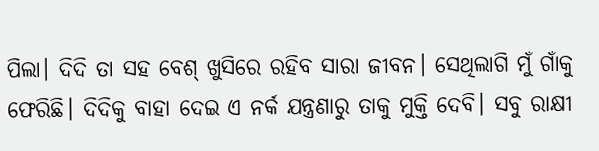ପିଲା। ଦିଦି ତା ସହ ବେଶ୍ ଖୁସିରେ ରହିବ ସାରା ଜୀବନ। ସେଥିଲାଗି ମୁଁ ଗାଁକୁ ଫେରିଛି। ଦିଦିକୁ ବାହା ଦେଇ ଏ ନର୍କ ଯନ୍ତ୍ରଣାରୁ ତାକୁ ମୁକ୍ତି ଦେବି। ସବୁ ରାକ୍ଷୀ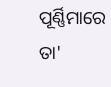ପୂର୍ଣ୍ଣିମାରେ ତା'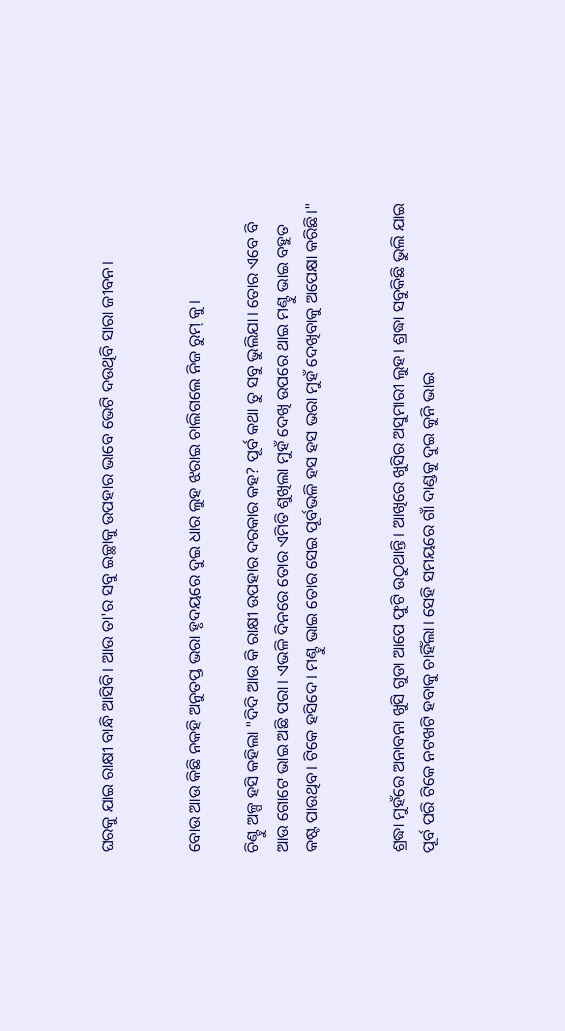ଘରକୁ ଯାଇ ରାକ୍ଷୀ ବାନ୍ଧି ଆସିବି। ଆଉ ତା'ର ସବୁ ଇଚ୍ଛାକୁ ଉପହାର ଭାବେ ଭେଟି ଦଉଥିବି ସାରା ଜୀବନ।


ବୋଉ ଆଉ କିଛି ନକହି ଅନୁତପ୍ତ ଭରା ହୃଦୟରେ ଦୁଇ ଧାର ଲୁହ ଝରାଇ ଚାଲିଗଲେ ନିଜ ରୁମ୍ କୁ।

ଚିଣ୍ଟୁ ଅଳ୍ପ ହସି କହିଲା "ଦିଦି ଆଉ କି ରାକ୍ଷୀ ଉପହାର ଦରକାର କହ? ପୂର୍ବ କଥା ତୁ ସବୁ ଭୁଲିଯା। ତୋର ଏବେ ବି ଆଉ ଗୋଟେ ଭାଇ ଅଛି ପରା। ଏଭଳି ଦିନରେ ତୋର ଏମିତି ଶୁଖିଲା ମୁହଁ ଦେଖି ଉପରେ ଥାଇ ମଣ୍ଟୁ ଭାଇ ବହୁତ କଷ୍ଟ ପାଉଥିବ। ଟିକେ ହସିଦେ। ମଣ୍ଟୁ ଭାଇ ତୋର ସେଇ ପୂର୍ବଭଳି ହସ ହସ ଭରା ମୁହଁ ଦେଖିବାକୁ ଅପେକ୍ଷା କରିଛି।"


ଶ୍ରଦ୍ଧା ମୁହଁରେ ଅନାବନା ଖୁସି ଗୁଡା ଆପେ ଫୁଟି ଉଠୁଥାନ୍ତି। ଆଖିରେ ଖୁସିର ଅସୁମାରୀ ଲୁହ। ଶ୍ରଦ୍ଧା ସବୁକିଛି ଭୁଲି ଯାଇ ପୂର୍ବ ପରି ଟିକେ ନଟଖଟି ହବାକୁ ଚାହିଁଲା। ସେହି ସମୟରେ ଗାଁ ଦାଣ୍ଡକୁ ଦୁଇ କୁନି ଭାଇ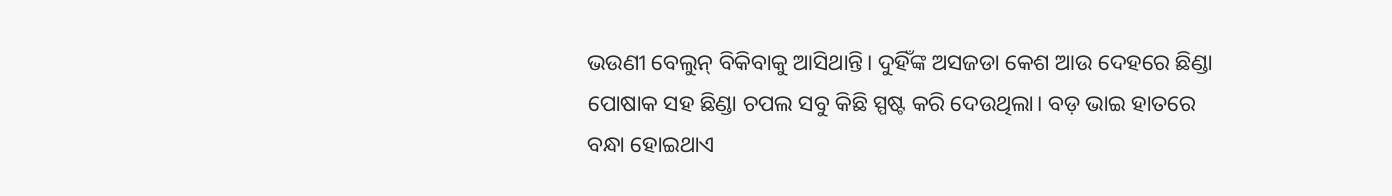ଭଉଣୀ ବେଲୁନ୍ ବିକିବାକୁ ଆସିଥାନ୍ତି। ଦୁହିଁଙ୍କ ଅସଜଡା କେଶ ଆଉ ଦେହରେ ଛିଣ୍ଡା ପୋଷାକ ସହ ଛିଣ୍ଡା ଚପଲ ସବୁ କିଛି ସ୍ପଷ୍ଟ କରି ଦେଉଥିଲା। ବଡ଼ ଭାଇ ହାତରେ ବନ୍ଧା ହୋଇଥାଏ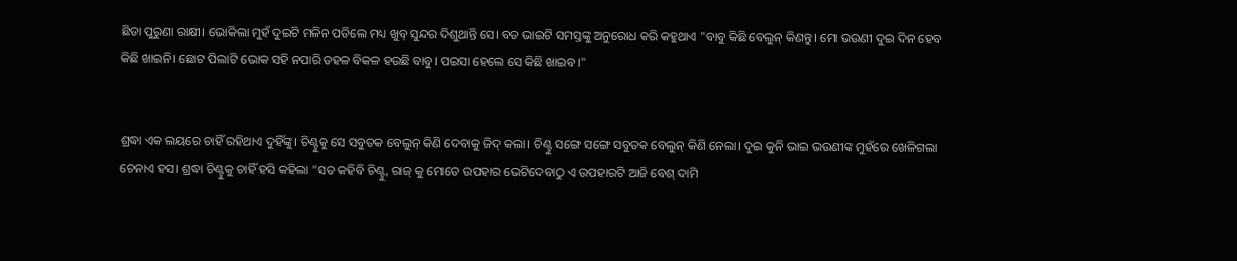ଛିଡା ପୁରୁଣା ରାକ୍ଷୀ। ଭୋକିଲା ମୁହଁ ଦୁଇଟି ମଳିନ ପଡିଲେ ମଧ୍ୟ ଖୁବ୍ ସୁନ୍ଦର ଦିଶୁଥାନ୍ତି ସେ। ବଡ ଭାଇଟି ସମସ୍ତଙ୍କୁ ଅନୁରୋଧ କରି କହୁଥାଏ "ବାବୁ କିଛି ବେଲୁନ୍ କିଣନ୍ତୁ। ମୋ ଭଉଣୀ ଦୁଇ ଦିନ ହେବ କିଛି ଖାଇନି। ଛୋଟ ପିଲାଟି ଭୋକ ସହି ନପାରି ଡହଳ ବିକଳ ହଉଛି ବାବୁ। ପଇସା ହେଲେ ସେ କିଛି ଖାଇବ।"


ଶ୍ରଦ୍ଧା ଏକ ଲୟରେ ଚାହିଁ ରହିଥାଏ ଦୁହିଁଙ୍କୁ। ଚିଣ୍ଟୁକୁ ସେ ସବୁତକ ବେଲୁନ୍ କିଣି ଦେବାକୁ ଜିଦ୍ କଲା। ଚିଣ୍ଟୁ ସଙ୍ଗେ ସଙ୍ଗେ ସବୁତକ ବେଲୁନ୍ କିଣି ନେଲା। ଦୁଇ କୁନି ଭାଇ ଭଉଣୀଙ୍କ ମୁହଁରେ ଖେଳିଗଲା ଚେନାଏ ହସ। ଶ୍ରଦ୍ଧା ଚିଣ୍ଟୁକୁ ଚାହିଁ ହସି କହିଲା "ସତ କହିବି ଚିଣ୍ଟୁ, ରାଜ୍ କୁ ମୋତେ ଉପହାର ଭେଟିଦେବାଠୁ ଏ ଉପହାରଟି ଆଜି ବେଶ୍ ଦାମି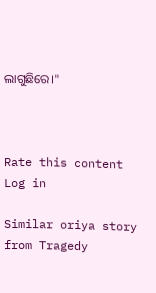ଲାଗୁଛିରେ।"



Rate this content
Log in

Similar oriya story from Tragedy